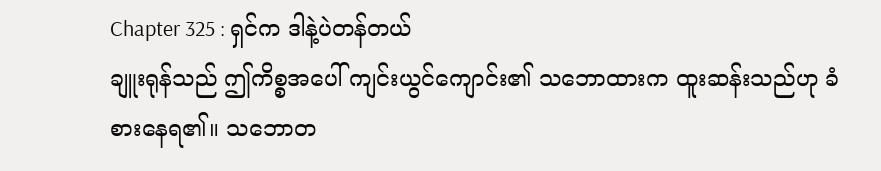Chapter 325 : ရှင်က ဒါနဲ့ပဲတန်တယ်
ချူးရုန်သည် ဤကိစ္စအပေါ် ကျင်းယွင်ကျောင်း၏ သဘောထားက ထူးဆန်းသည်ဟု ခံစားနေရ၏။ သဘောတ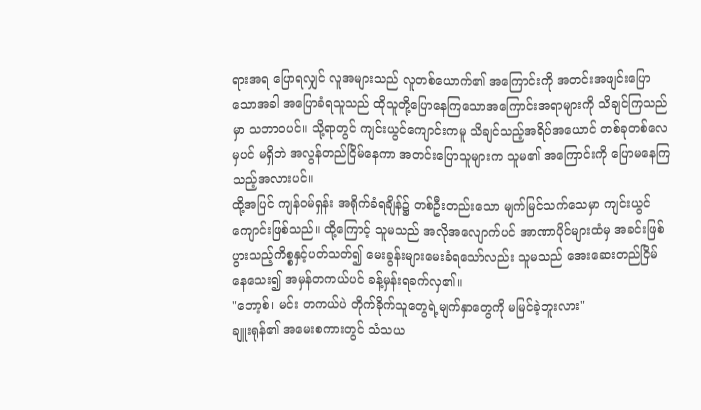ရားအရ ပြောရလျှင် လူအများသည် လူတစ်ယောက်၏ အကြောင်းကို အတင်းအဖျင်းပြောသောအခါ အပြောခံရသူသည် ထိုသူတို့ပြောနေကြသောအကြောင်းအရာများကို သိချင်ကြသည်မှာ သဘာဝပင်။ သို့ရာတွင် ကျင်းယွင်ကျောင်းကမူ သိချင်သည့်အရိပ်အယောင် တစ်ခုတစ်လေမှပင် မရှိဘဲ အလွန်တည်ငြိမ်နေကာ အတင်းပြောသူများက သူမ၏ အကြောင်းကို ပြောမနေကြသည့်အလားပင်။
ထို့အပြင် ကျန်ဝမ်ရှန်း အရိုက်ခံရချိန်၌ တစ်ဦးတည်းသော မျက်မြင်သက်သေမှာ ကျင်းယွင်ကျောင်းဖြစ်သည်။ ထို့ကြောင့် သူမသည် အလိုအလျောက်ပင် အာဏာပိုင်များထံမှ အခင်းဖြစ်ပွားသည့်ကိစ္စနှင့်ပတ်သတ်၍ မေးခွန်းများမေးခံရသော်လည်း သူမသည် အေးဆေးတည်ငြိမ်နေသေး၍ အမှန်တကယ်ပင် ခန့်မှန်းရခက်လှ၏။
"ဘော့စ်၊ မင်း တကယ်ပဲ တိုက်ခိုက်သူတွေရဲ့မျက်နှာတွေကို မမြင်ခဲ့ဘူးလား"
ချူးရုန်၏ အမေးစကားတွင် သံသယ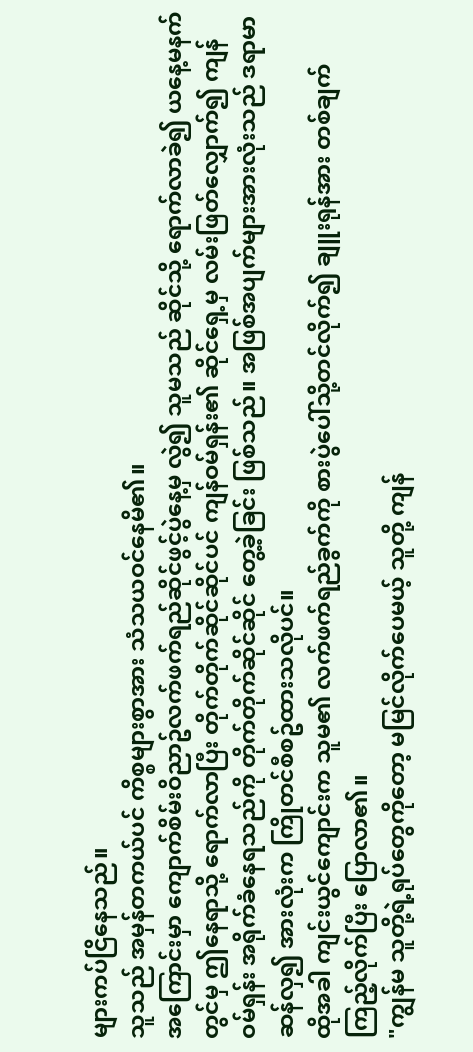များကပ်ငြိနေသည်။
သူသည် အမှန်တကယ်ပင် ကိစ္စများစွာအား သံသယဝင်နေမိ၏။
အကြောင်းမှာ ကျောက်စိမ်းဝိညာဥ်လက်ဖက်ရည်ဆိုင်ဖွင့်ပွဲနေ့မှ လွဲ၍ သူမသည် ဆိုင်သို့ ရောက်လာခဲ၍ ယနေ့မနက်တွင်မှ ဤနေရာသို့ ရောက်လာပြီး တိုက်တိုက်ဆိုင်ဆိုင်ပင် ကျန်ဝမ်ရှန်း၏ ဆိုင်ရှေ့မှ လမ်းဖြတ်လျှောက်၍ ကျန်ဝမ်ရှန်း အရိုက်ခံနေရသည်ကို တိုက်တိုက်ဆိုင်ဆိုင် တွေ့ခဲ့ခြင်း ဖြစ်သည်။ အဖြစ်အပျက်များအားလုံးသည် ဒရာမာဆန်လှ၍ အားလုံးက ကြိုတင်စီစဥ်ထားသလိုပင်။
ထိုအခါ ကျင်းယွင်ကျောင်းက သူမ၏ လက်ဖက်ရည်ခွက်ကို စားပွဲပေါ်သို့တင်လိုက်၍ ချူးရုန်အား တစ်ချက်ကြည့်လိုက်ပြီး ပြောလာ၏။
"ကျွန်မ သူတို့ရဲ့ရုပ်တွေကိုတော့ မမြင်လိုက်ပေမယ့် သူတို့ ကျန်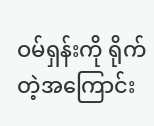ဝမ်ရှန်းကို ရိုက်တဲ့အကြောင်း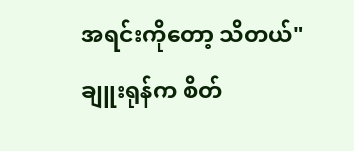အရင်းကိုတော့ သိတယ်"
ချူးရုန်က စိတ်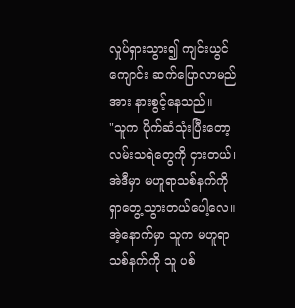လှုပ်ရှားသွား၍ ကျင်းယွင်ကျောင်း ဆက်ပြောလာမည်အား နားစွင့်နေသည်။
"သူက ပိုက်ဆံသုံးပြီးတော့ လမ်းသရဲတွေကို ငှားတယ်၊ အဲဒီမှာ မဟူရာသစ်နက်ကို ရှာတွေ့သွားတယ်ပေါ့လေ။ အဲ့နောက်မှာ သူက မဟူရာသစ်နက်ကို သူ ပစ်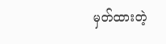မှတ်ထားတဲ့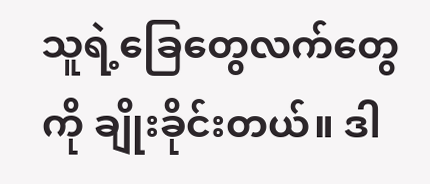သူရဲ့ခြေတွေလက်တွေကို ချိုးခိုင်းတယ်။ ဒါ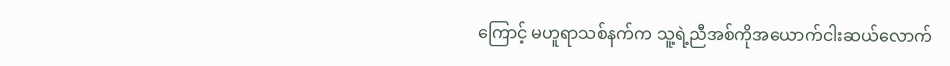ကြောင့် မဟူရာသစ်နက်က သူ့ရဲ့ညီအစ်ကိုအယောက်ငါးဆယ်လောက်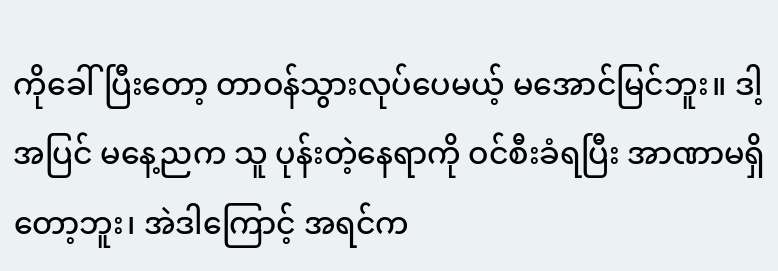ကိုခေါ်ပြီးတော့ တာဝန်သွားလုပ်ပေမယ့် မအောင်မြင်ဘူး။ ဒါ့အပြင် မနေ့ညက သူ ပုန်းတဲ့နေရာကို ဝင်စီးခံရပြီး အာဏာမရှိတော့ဘူး၊ အဲဒါကြောင့် အရင်က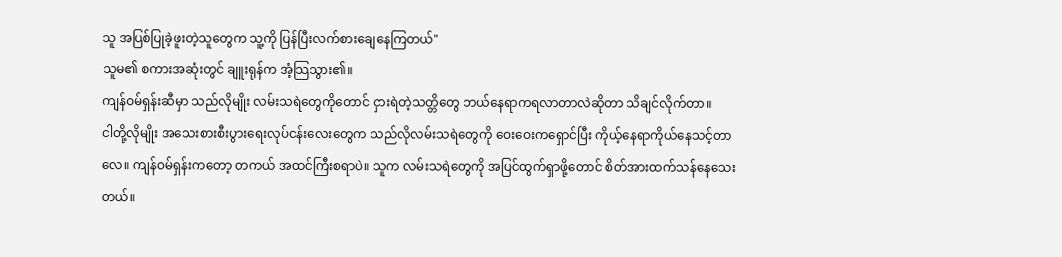သူ အပြစ်ပြုခဲ့ဖူးတဲ့သူတွေက သူ့ကို ပြန်ပြီးလက်စားချေနေကြတယ်"
သူမ၏ စကားအဆုံးတွင် ချူးရုန်က အံ့သြသွား၏။
ကျန်ဝမ်ရှန်းဆီမှာ သည်လိုမျိုး လမ်းသရဲတွေကိုတောင် ငှားရဲတဲ့သတ္တိတွေ ဘယ်နေရာကရလာတာလဲဆိုတာ သိချင်လိုက်တာ။
ငါတို့လိုမျိုး အသေးစားစီးပွားရေးလုပ်ငန်းလေးတွေက သည်လိုလမ်းသရဲတွေကို ဝေးဝေးကရှောင်ပြီး ကိုယ့်နေရာကိုယ်နေသင့်တာလေ။ ကျန်ဝမ်ရှန်းကတော့ တကယ် အထင်ကြီးစရာပဲ။ သူက လမ်းသရဲတွေကို အပြင်ထွက်ရှာဖို့တောင် စိတ်အားထက်သန်နေသေးတယ်။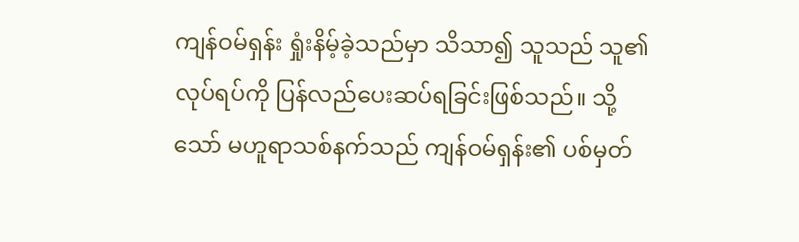ကျန်ဝမ်ရှန်း ရှုံးနိမ့်ခဲ့သည်မှာ သိသာ၍ သူသည် သူ၏ လုပ်ရပ်ကို ပြန်လည်ပေးဆပ်ရခြင်းဖြစ်သည်။ သို့သော် မဟူရာသစ်နက်သည် ကျန်ဝမ်ရှန်း၏ ပစ်မှတ်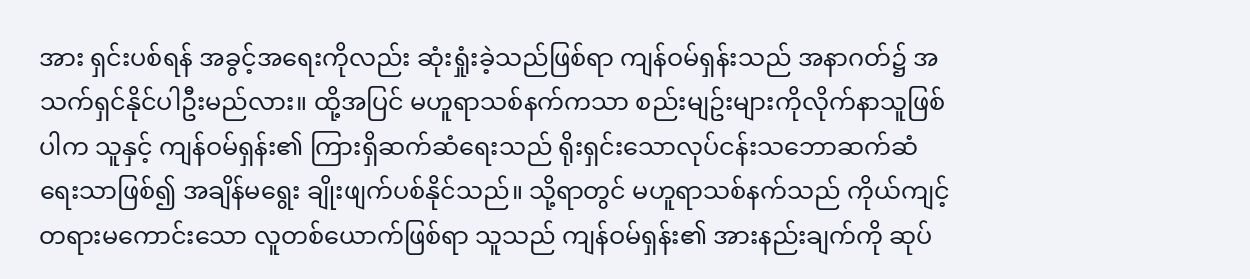အား ရှင်းပစ်ရန် အခွင့်အရေးကိုလည်း ဆုံးရှုံးခဲ့သည်ဖြစ်ရာ ကျန်ဝမ်ရှန်းသည် အနာဂတ်၌ အသက်ရှင်နိုင်ပါဦးမည်လား။ ထို့အပြင် မဟူရာသစ်နက်ကသာ စည်းမျဥ်းများကိုလိုက်နာသူဖြစ်ပါက သူနှင့် ကျန်ဝမ်ရှန်း၏ ကြားရှိဆက်ဆံရေးသည် ရိုးရှင်းသောလုပ်ငန်းသဘောဆက်ဆံရေးသာဖြစ်၍ အချိန်မရွေး ချိုးဖျက်ပစ်နိုင်သည်။ သို့ရာတွင် မဟူရာသစ်နက်သည် ကိုယ်ကျင့်တရားမကောင်းသော လူတစ်ယောက်ဖြစ်ရာ သူသည် ကျန်ဝမ်ရှန်း၏ အားနည်းချက်ကို ဆုပ်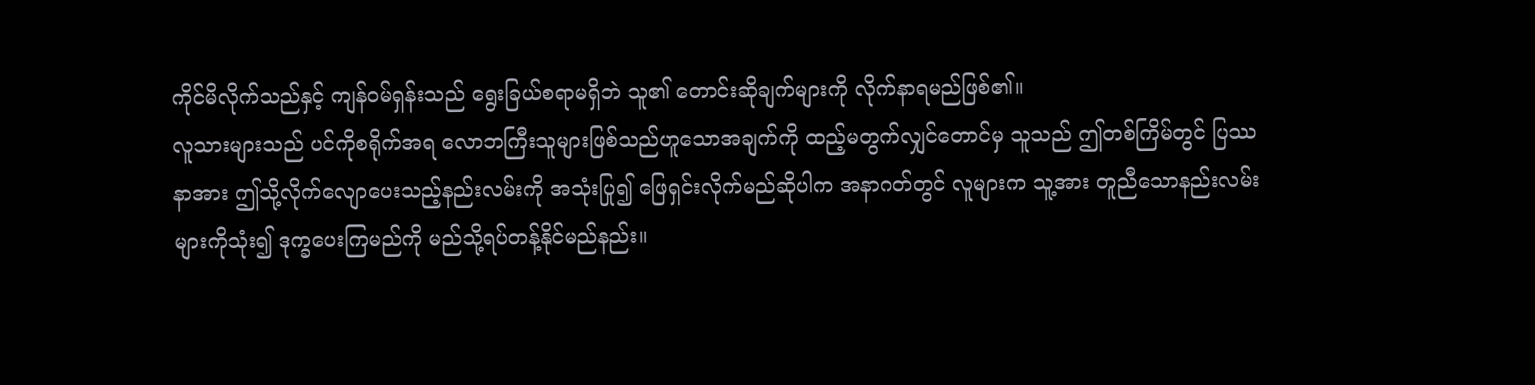ကိုင်မိလိုက်သည်နှင့် ကျန်ဝမ်ရှန်းသည် ရွေးခြယ်စရာမရှိဘဲ သူ၏ တောင်းဆိုချက်များကို လိုက်နာရမည်ဖြစ်၏။
လူသားများသည် ပင်ကိုစရိုက်အရ လောဘကြီးသူများဖြစ်သည်ဟူသောအချက်ကို ထည့်မတွက်လျှင်တောင်မှ သူသည် ဤတစ်ကြိမ်တွင် ပြဿနာအား ဤသို့လိုက်လျောပေးသည့်နည်းလမ်းကို အသုံးပြု၍ ဖြေရှင်းလိုက်မည်ဆိုပါက အနာဂတ်တွင် လူများက သူ့အား တူညီသောနည်းလမ်းများကိုသုံး၍ ဒုက္ခပေးကြမည်ကို မည်သို့ရပ်တန့်နိုင်မည်နည်း။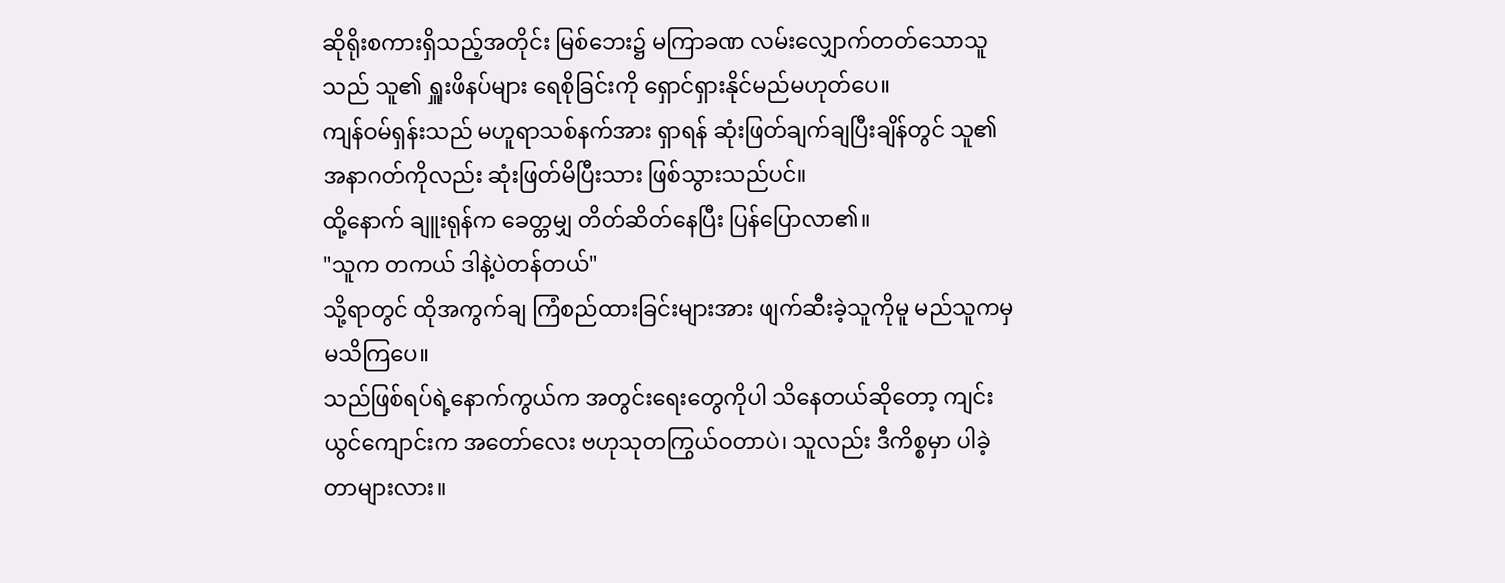ဆိုရိုးစကားရှိသည့်အတိုင်း မြစ်ဘေး၌ မကြာခဏ လမ်းလျှောက်တတ်သောသူသည် သူ၏ ရှူးဖိနပ်များ ရေစိုခြင်းကို ရှောင်ရှားနိုင်မည်မဟုတ်ပေ။
ကျန်ဝမ်ရှန်းသည် မဟူရာသစ်နက်အား ရှာရန် ဆုံးဖြတ်ချက်ချပြီးချိန်တွင် သူ၏အနာဂတ်ကိုလည်း ဆုံးဖြတ်မိပြီးသား ဖြစ်သွားသည်ပင်။
ထို့နောက် ချူးရုန်က ခေတ္တမျှ တိတ်ဆိတ်နေပြီး ပြန်ပြောလာ၏။
"သူက တကယ် ဒါနဲ့ပဲတန်တယ်"
သို့ရာတွင် ထိုအကွက်ချ ကြံစည်ထားခြင်းများအား ဖျက်ဆီးခဲ့သူကိုမူ မည်သူကမှ မသိကြပေ။
သည်ဖြစ်ရပ်ရဲ့နောက်ကွယ်က အတွင်းရေးတွေကိုပါ သိနေတယ်ဆိုတော့ ကျင်းယွင်ကျောင်းက အတော်လေး ဗဟုသုတကြွယ်ဝတာပဲ၊ သူလည်း ဒီကိစ္စမှာ ပါခဲ့တာများလား။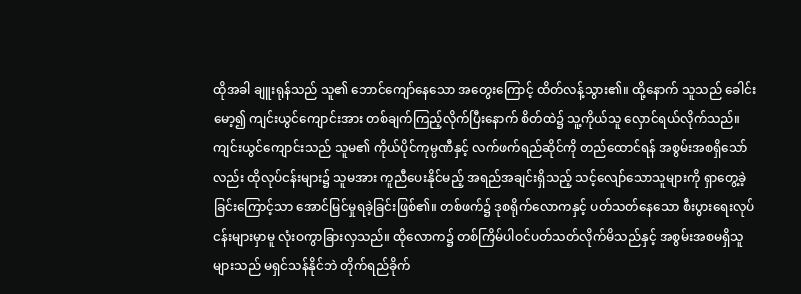ထိုအခါ ချူးရုန်သည် သူ၏ ဘောင်ကျော်နေသော အတွေးကြောင့် ထိတ်လန့်သွား၏။ ထို့နောက် သူသည် ခေါင်းမော့၍ ကျင်းယွင်ကျောင်းအား တစ်ချက်ကြည့်လိုက်ပြီးနောက် စိတ်ထဲ၌ သူ့ကိုယ်သူ လှောင်ရယ်လိုက်သည်။
ကျင်းယွင်ကျောင်းသည် သူမ၏ ကိုယ်ပိုင်ကုမ္ပဏီနှင့် လက်ဖက်ရည်ဆိုင်ကို တည်ထောင်ရန် အစွမ်းအစရှိသော်လည်း ထိုလုပ်ငန်းများ၌ သူမအား ကူညီပေးနိုင်မည့် အရည်အချင်းရှိသည့် သင့်လျော်သောသူများကို ရှာတွေ့ခဲ့ခြင်းကြောင့်သာ အောင်မြင်မှုရခဲ့ခြင်းဖြစ်၏။ တစ်ဖက်၌ ဒုစရိုက်လောကနှင့် ပတ်သတ်နေသော စီးပွားရေးလုပ်ငန်းများမှာမူ လုံးဝကွာခြားလှသည်။ ထိုလောက၌ တစ်ကြိမ်ပါဝင်ပတ်သတ်လိုက်မိသည်နှင့် အစွမ်းအစမရှိသူများသည် မရှင်သန်နိုင်ဘဲ တိုက်ရည်ခိုက်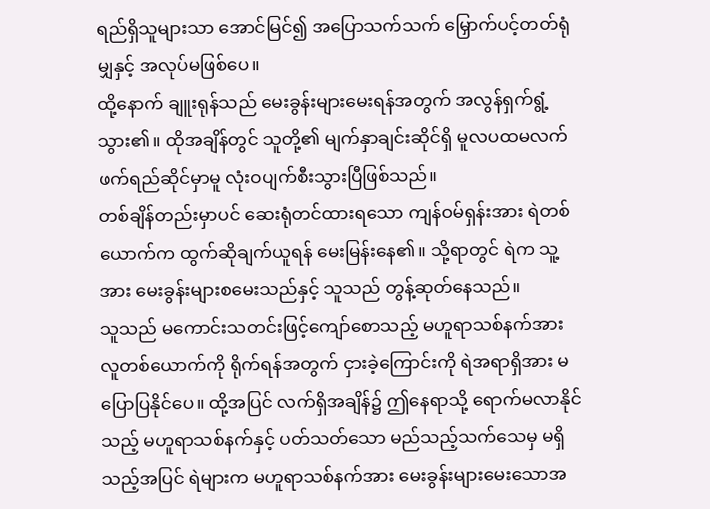ရည်ရှိသူများသာ အောင်မြင်၍ အပြောသက်သက် မြှောက်ပင့်တတ်ရုံမျှနှင့် အလုပ်မဖြစ်ပေ။
ထို့နောက် ချူးရုန်သည် မေးခွန်းများမေးရန်အတွက် အလွန်ရှက်ရွံ့သွား၏။ ထိုအချိန်တွင် သူတို့၏ မျက်နှာချင်းဆိုင်ရှိ မူလပထမလက်ဖက်ရည်ဆိုင်မှာမူ လုံးဝပျက်စီးသွားပြီဖြစ်သည်။
တစ်ချိန်တည်းမှာပင် ဆေးရုံတင်ထားရသော ကျန်ဝမ်ရှန်းအား ရဲတစ်ယောက်က ထွက်ဆိုချက်ယူရန် မေးမြန်းနေ၏။ သို့ရာတွင် ရဲက သူ့အား မေးခွန်းများစမေးသည်နှင့် သူသည် တွန့်ဆုတ်နေသည်။
သူသည် မကောင်းသတင်းဖြင့်ကျော်စောသည့် မဟူရာသစ်နက်အား လူတစ်ယောက်ကို ရိုက်ရန်အတွက် ငှားခဲ့ကြောင်းကို ရဲအရာရှိအား မပြောပြနိုင်ပေ။ ထို့အပြင် လက်ရှိအချိန်၌ ဤနေရာသို့ ရောက်မလာနိုင်သည့် မဟူရာသစ်နက်နှင့် ပတ်သတ်သော မည်သည့်သက်သေမှ မရှိသည့်အပြင် ရဲများက မဟူရာသစ်နက်အား မေးခွန်းများမေးသောအ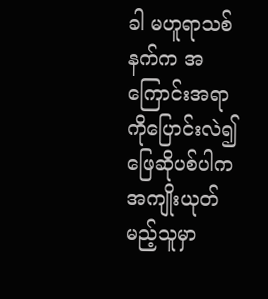ခါ မဟူရာသစ်နက်က အကြောင်းအရာကိုပြောင်းလဲ၍ဖြေဆိုပစ်ပါက အကျိုးယုတ်မည့်သူမှာ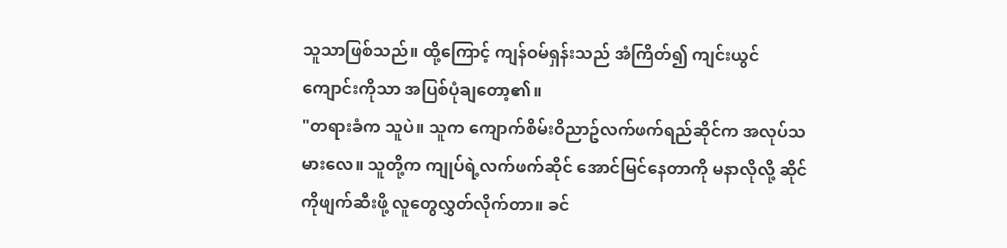သူသာဖြစ်သည်။ ထို့ကြောင့် ကျန်ဝမ်ရှန်းသည် အံကြိတ်၍ ကျင်းယွင်ကျောင်းကိုသာ အပြစ်ပုံချတော့၏။
"တရားခံက သူပဲ။ သူက ကျောက်စိမ်းဝိညာဥ်လက်ဖက်ရည်ဆိုင်က အလုပ်သမားလေ။ သူတို့က ကျုပ်ရဲ့လက်ဖက်ဆိုင် အောင်မြင်နေတာကို မနာလိုလို့ ဆိုင်ကိုဖျက်ဆီးဖို့ လူတွေလွှတ်လိုက်တာ။ ခင်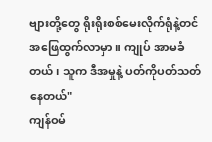ဗျားတို့တွေ ရိုးရိုးစစ်မေးလိုက်ရုံနဲ့တင် အဖြေထွက်လာမှာ။ ကျုပ် အာမခံတယ်၊ သူက ဒီအမှုနဲ့ ပတ်ကိုပတ်သတ်နေတယ်"
ကျန်ဝမ်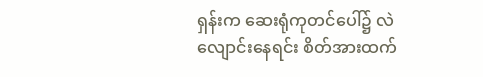ရှန်းက ဆေးရုံကုတင်ပေါ်၌ လဲလျောင်းနေရင်း စိတ်အားထက်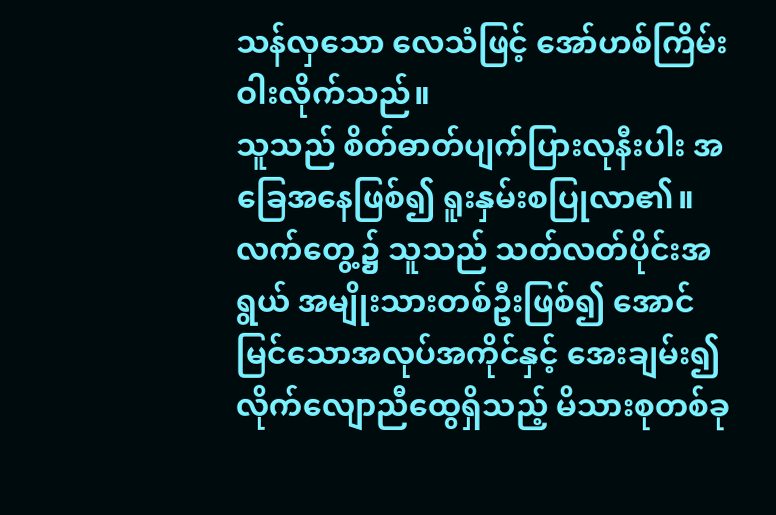သန်လှသော လေသံဖြင့် အော်ဟစ်ကြိမ်းဝါးလိုက်သည်။
သူသည် စိတ်ဓာတ်ပျက်ပြားလုနီးပါး အခြေအနေဖြစ်၍ ရူးနှမ်းစပြုလာ၏။ လက်တွေ့၌ သူသည် သတ်လတ်ပိုင်းအရွယ် အမျိုးသားတစ်ဦးဖြစ်၍ အောင်မြင်သောအလုပ်အကိုင်နှင့် အေးချမ်း၍ လိုက်လျောညီထွေရှိသည့် မိသားစုတစ်ခု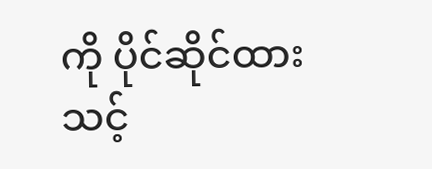ကို ပိုင်ဆိုင်ထားသင့်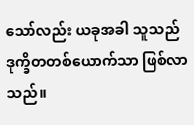သော်လည်း ယခုအခါ သူသည် ဒုက္ခိတတစ်ယောက်သာ ဖြစ်လာသည်။